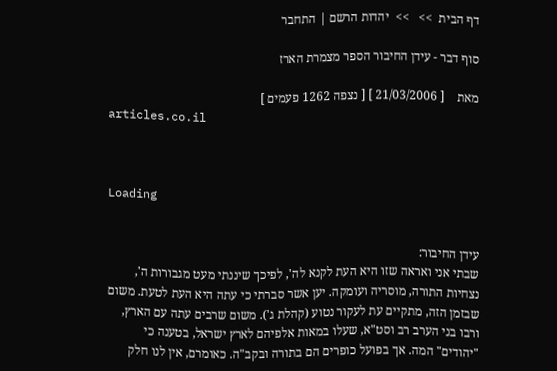דף הבית  >>   >>  יהדות הרשם | התחבר

סוף דבר - עידן החיבור הספר מצמרת הארז

מאת    [ 21/03/2006 ] [ נצפה 1262 פעמים ]
articles.co.il



Loading


עידן החיבור:
שבתי אני ואראה שזו היא העת לקנא לה', לפיכך שיננתי מעט מגבורות ה', נצחיות התורה, מוסריה ועומקה. יען אשר סברתי כי עתה היא העת לטעת. משום שבזמן הזה, מתקיים עת לעקור נטוע (קהלת ג'). משום שרבים עתה עם הארץ, ורבו בני הערב רב וסט"א, שעלו במאות אלפיהם לארץ ישראל, בטענה כי "יהודים" המה. אך בפועל כופרים הם בתורה ובקב"ה. כאומרם, אין לנו חלק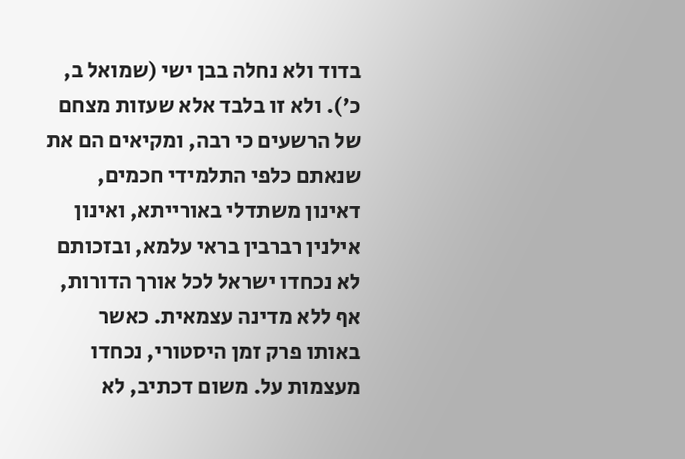בדוד ולא נחלה בבן ישי (שמואל ב, כ'). ולא זו בלבד אלא שעזות מצחם של הרשעים כי רבה, ומקיאים הם את שנאתם כלפי התלמידי חכמים, דאינון משתדלי באורייתא, ואינון אילנין רברבין בראי עלמא, ובזכותם לא נכחדו ישראל לכל אורך הדורות, אף ללא מדינה עצמאית. כאשר באותו פרק זמן היסטורי, נכחדו מעצמות על. משום דכתיב, לא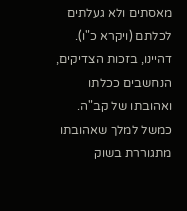מאסתים ולא געלתים לכלתם (ויקרא כ"ו). דהיינו, בזכות הצדיקים, הנחשבים ככלתו ואהובתו של קב"ה. כמשל למלך שאהובתו מתגוררת בשוק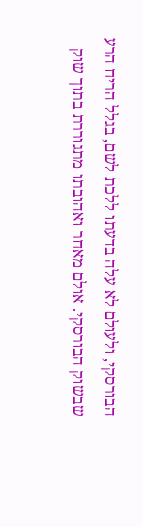הבורסקי, ולעולם לא עלה בדעתו ללכת לשם, בגלל הריח הרע שבשוק הבורסקי. אולם מאחר ואהובתו מתגוררת בתוך שוק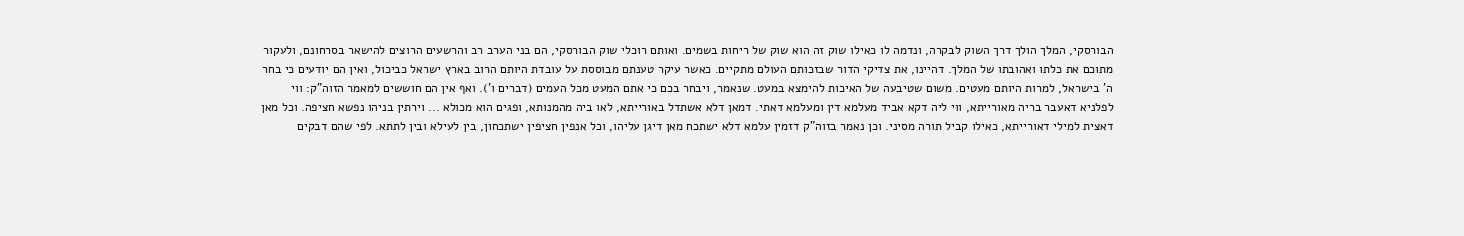הבורסקי, המלך הולך דרך השוק לבקרה, ונדמה לו כאילו שוק זה הוא שוק של ריחות בשמים. ואותם רוכלי שוק הבורסקי, הם בני הערב רב והרשעים הרוצים להישאר בסרחונם, ולעקור מתוכם את כלתו ואהובתו של המלך. דהיינו, את צדיקי הדור שבזכותם העולם מתקיים. כאשר עיקר טענתם מבוססת על עובדת היותם הרוב בארץ ישראל כביכול, ואין הם יודעים כי בחר ה' בישראל, למרות היותם מעטים. משום שטיבעה של האיכות להימצא במעט. שנאמר, ויבחר בכם כי אתם המעט מכל העמים (דברים ו'). ואף אין הם חוששים למאמר הזוה"ק: ווי לפלניא דאעבר בריה מאורייתא, ווי ליה דקא אביד מעלמא דין ומעלמא דאתי. דמאן דלא אשתדל באורייתא, לאו ביה מהמנותא, ופגים הוא מכולא ... וירתין בניהו נפשא חציפה. וכל מאן דאצית למילי דאורייתא, כאילו קביל תורה מסיני. וכן נאמר בזוה"ק דזמין עלמא דלא ישתכח מאן דיגן עליהו, וכל אנפין חציפין ישתכחון, בין לעילא ובין לתתא. לפי שהם דבקים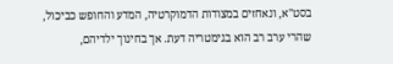בסט"א, ונאחזים במצודות הדמוקרטיה, המדע והחופש כביכול, שהרי ערב רב הוא בגימטריה דעת. אך בחינוך ילדיהם,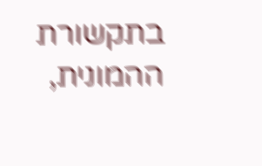בתקשורת ההמונית,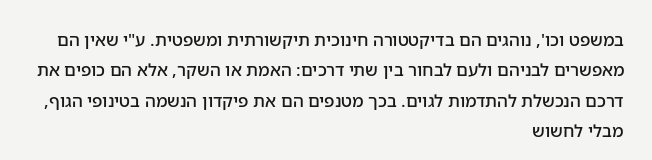במשפט וכו', נוהגים הם בדיקטטורה חינוכית תיקשורתית ומשפטית. ע"י שאין הם מאפשרים לבניהם ולעם לבחור בין שתי דרכים: האמת או השקר, אלא הם כופים את דרכם הנכשלת להתדמות לגוים. בכך מטנפים הם את פיקדון הנשמה בטינופי הגוף, מבלי לחשוש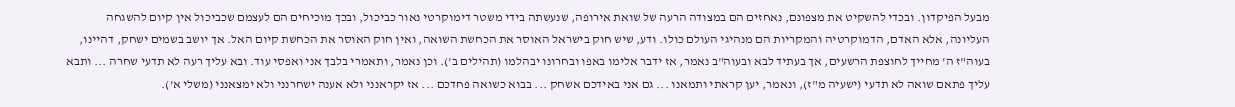מבעל הפיקדון. ובכדי להשקיט את מצפונם, נאחזים הם במצודה הרעה של שואת אירופה, שנעשתה בידי משטר דימוקרטי נאור כביכול, ובכך מוכיחים הם לעצמם שכביכול אין קיום להשגחה העליונה, אלא האדם, הדמוקרטיה והמקריות הם מנהיגי העולם כולו. ודע, שיש חוק בישראל האוסר את הכחשת השואה, ואין חוק האוסר את הכחשת קיום האל. אך יושב בשמים ישחק, דהיינו, בעוה"ז ה' מחייך לחוצפת הרשעים, אך בעתיד לבא ובעוה"ב נאמר, אז ידבר אלימו באפו ובחרונו יבהלמו (תהילים ב'). וכן נאמר, ותאמרי בלבך אני ואפסי עוד. ובא עליך רעה לא תדעי שחרה ... ותבא עליך פתאם שואה לא תדעי (ישעיה מ"ז), ונאמר, יען קראתי ותמאנו ... גם אני באידכם אשחק ... בבוא כשואה פחדכם ... אז יקראנני ולא אענה ישחרנני ולא ימצאנני (משלי א').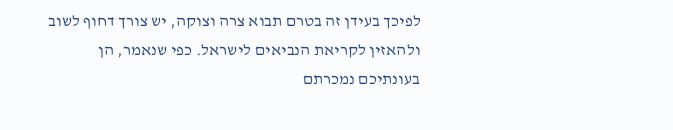לפיכך בעידן זה בטרם תבוא צרה וצוקה, יש צורך דחוף לשוב ולהאזין לקריאת הנביאים לישראל. כפי שנאמר, הן בעונתיכם נמכרתם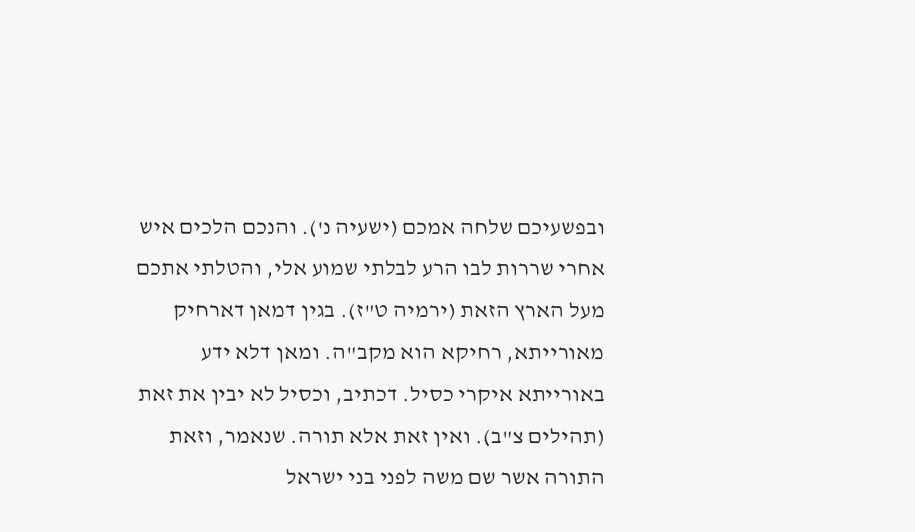ובפשעיכם שלחה אמכם (ישעיה נ'). והנכם הלכים איש אחרי שררות לבו הרע לבלתי שמוע אלי, והטלתי אתכם מעל הארץ הזאת (ירמיה ט"ז). בגין דמאן דארחיק מאורייתא, רחיקא הוא מקב"ה. ומאן דלא ידע באורייתא איקרי כסיל. דכתיב, וכסיל לא יבין את זאת (תהילים צ"ב). ואין זאת אלא תורה. שנאמר, וזאת התורה אשר שם משה לפני בני ישראל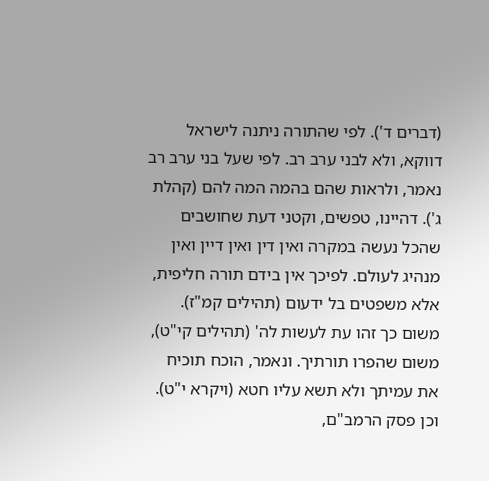(דברים ד'). לפי שהתורה ניתנה לישראל דווקא, ולא לבני ערב רב. לפי שעל בני ערב רב נאמר, ולראות שהם בהמה המה להם (קהלת ג'). דהיינו, טפשים, וקטני דעת שחושבים שהכל נעשה במקרה ואין דין ואין דיין ואין מנהיג לעולם. לפיכך אין בידם תורה חליפית, אלא משפטים בל ידעום (תהילים קמ"ז). משום כך זהו עת לעשות לה' (תהילים קי"ט), משום שהפרו תורתיך. ונאמר, הוכח תוכיח את עמיתך ולא תשא עליו חטא (ויקרא י"ט). וכן פסק הרמב"ם,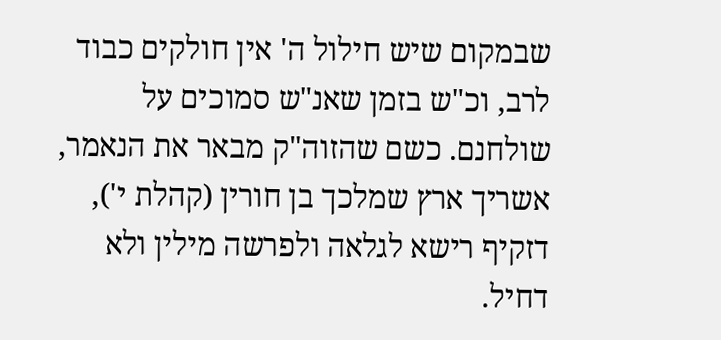שבמקום שיש חילול ה' אין חולקים כבוד לרב, וכ"ש בזמן שאנ"ש סמוכים על שולחנם. כשם שהזוה"ק מבאר את הנאמר, אשריך ארץ שמלכך בן חורין (קהלת י'), דזקיף רישא לגלאה ולפרשה מילין ולא דחיל.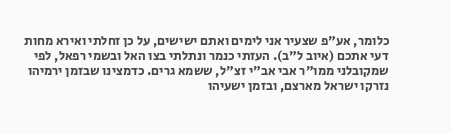כלומר, אע"פ שצעיר אני לימים ואתם ישישים, על כן זחלתי ואירא מחות דעי אתכם (איוב ל"ב). העזתי כנמר ונתלתי בצו האל ובשמי רפאל, לפי שמקובלני ממו"ר אבי אב"י זצ"ל, ששמא גרים. כדמצינו שבזמן ירמיהו נזרקו ישראל מארצם, ובזמן ישעיהו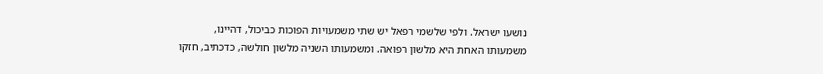נושעו ישראל. ולפי שלשמי רפאל יש שתי משמעויות הפוכות כביכול, דהיינו, משמעותו האחת היא מלשון רפואה. ומשמעותו השניה מלשון חולשה, כדכתיב, חזקו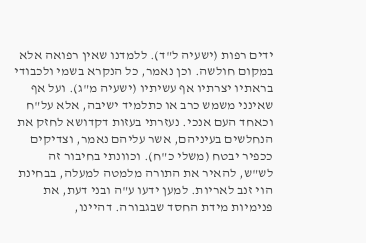ידים רפות (ישעיה ל"ד). ללמדנו שאין רפואה אלא במקום חולשה. וכן נאמר, כל הנקרא בשמי ולכבודי בראתיו יצרתיו אף עשיתיו (ישעיה מ"ג). ועל אף שאינני משמש כרב או כתלמיד ישיבה, אלא על"ח וכאחד העם אנכי. נעזרתי בעזות דקדושא לחזק את הנחלשים בעיניהם, אשר עליהם נאמר, וצדיקים ככפיר יבטח (משלי כ"ח). וכוונתי בחיבור זה לש"ש, להאיר את התורה מלמטה למעלה, בבחינת הוי זנב לאריות. למען ידעו ע"ה ובני דעת, את פנימיות מידת החסד שבגבורה. דהיינו,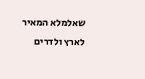שאלמלא המאיר לארץ ולדרים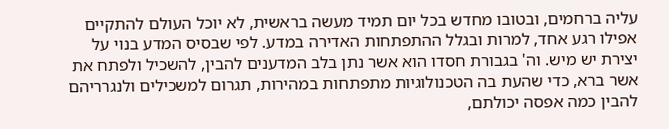עליה ברחמים, ובטובו מחדש בכל יום תמיד מעשה בראשית, לא יוכל העולם להתקיים אפילו רגע אחד, למרות ובגלל ההתפתחות האדירה במדע. לפי שבסיס המדע בנוי על יצירת יש מיש. וה' בגבורת חסדו הוא אשר נתן בלב המדענים להבין, להשכיל ולפתח את אשר ברא, כדי שהעת בה הטכנולוגיות מתפתחות במהירות, תגרום למשכילים ולנגרריהם להבין כמה אפסה יכולתם,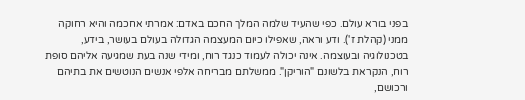בפני בורא עולם. כפי שהעיד שלמה המלך החכם באדם: אמרתי אחכמה והיא רחוקה ממני (קהלת ז'). ודע וראה, שאפילו כיום המעצמה הגדולה בעולם בעושר, בידע, בטכנולוגיה ובעוצמה. אינה יכולה לעמוד כנגד רוח, ומידי שנה בעת שמגיעה אליהם סופת רוח, הנקראת בלשונם "הוריקן". ממשלתם מבריחה אלפי אנשים הנוטשים את בתיהם ורכושם,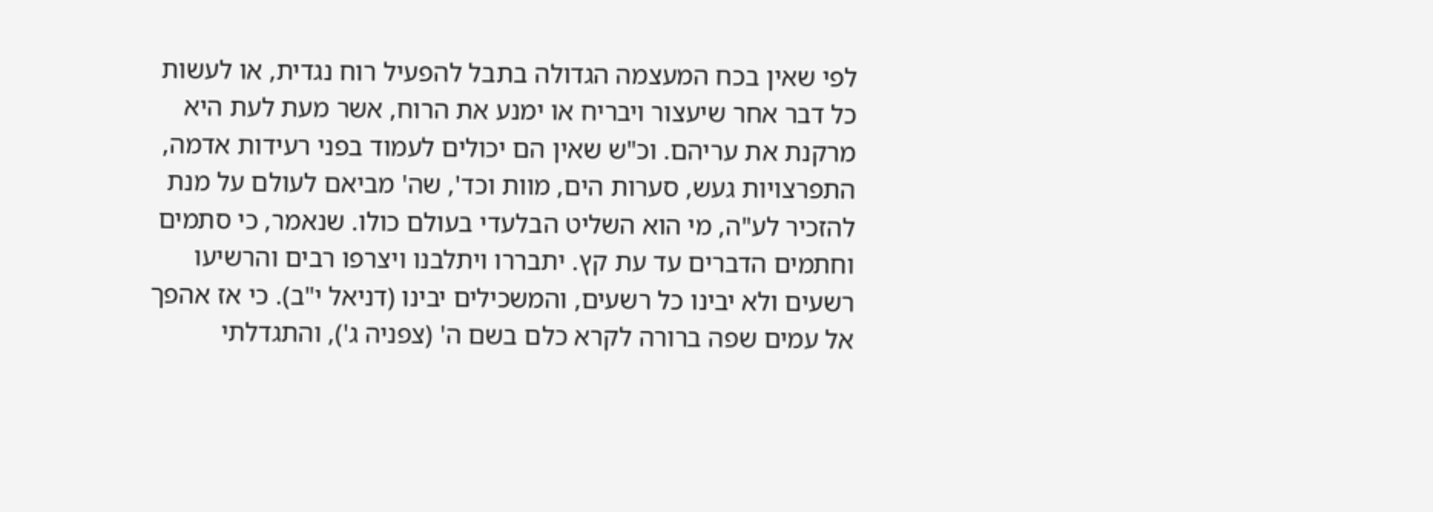לפי שאין בכח המעצמה הגדולה בתבל להפעיל רוח נגדית, או לעשות כל דבר אחר שיעצור ויבריח או ימנע את הרוח, אשר מעת לעת היא מרקנת את עריהם. וכ"ש שאין הם יכולים לעמוד בפני רעידות אדמה, התפרצויות געש, סערות הים, מוות וכד', שה' מביאם לעולם על מנת להזכיר לע"ה, מי הוא השליט הבלעדי בעולם כולו. שנאמר, כי סתמים וחתמים הדברים עד עת קץ. יתבררו ויתלבנו ויצרפו רבים והרשיעו רשעים ולא יבינו כל רשעים, והמשכילים יבינו (דניאל י"ב). כי אז אהפך אל עמים שפה ברורה לקרא כלם בשם ה' (צפניה ג'), והתגדלתי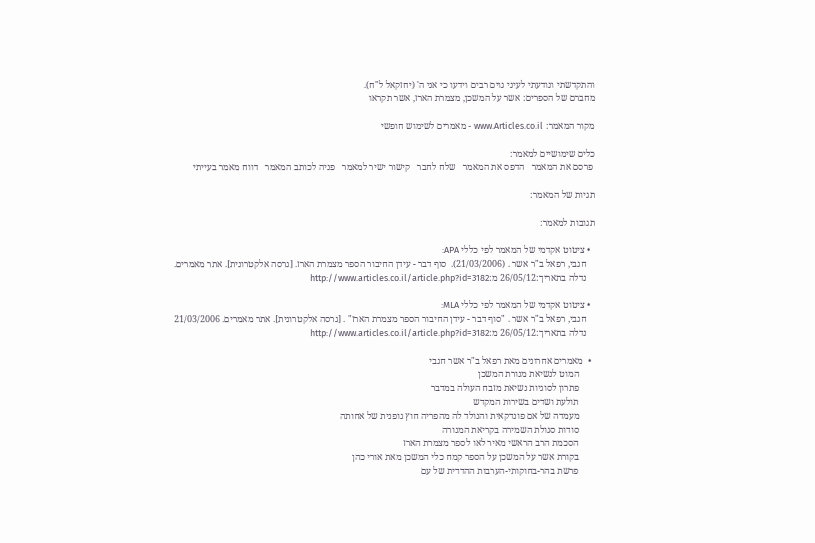והתקדשתי ונודעתי לעיני גוים רבים וידעו כי אני ה' (יחזקאל ל"ח).
מחברם של הספרים: אשר על המשכן, מצמרת הארז, אשר תקראו

מקור המאמר: www.Articles.co.il - מאמרים לשימוש חופשי

כלים שימושיים למאמר:
 פרסם את המאמר   הדפס את המאמר   שלח לחבר   קישור ישיר למאמר   פניה לכותב המאמר   דווח מאמר בעייתי

תגיות של המאמר:

תגובות למאמר:

  • ציטוט אקדמי של המאמר לפי כללי APA:
    חגבי, רפאל ב"ר אשר . (21/03/2006).  סוף דבר - עידן החיבור הספר מצמרת הארז. [גרסה אלקטרונית]. אתר מאמרים.
    נדלה בתאריך:26/05/12 מ:http://www.articles.co.il/article.php?id=3182

  • ציטוט אקדמי של המאמר לפי כללי MLA:
    חגבי, רפאל ב"ר אשר . "סוף דבר - עידן החיבור הספר מצמרת הארז" . [גרסה אלקטרונית]. אתר מאמרים. 21/03/2006
    נדלה בתאריך:26/05/12 מ:http://www.articles.co.il/article.php?id=3182

  •  מאמרים אחרונים מאת רפאל ב"ר אשר חגבי
       המוט לנשיאת מנורת המשכן
       פתרון לסוגיות נשיאת מזבח העולה במדבר
       תולעת ושדים בשירות המקדש
       מעמדה של אם פונדקאית והנולד לה מהפריה חוץ גופנית של אחותה
       סודות סגולת השמירה בקריאת המנורה
       הסכמת הרב הראשי מאיר לאו לספר מצמרת הארז
       בקורת אשר על המשכן על הספר קמח כלי המשכן מאת אורי כהן
       פרשת בהר-בחוקותי-הערבות ההדדית של עם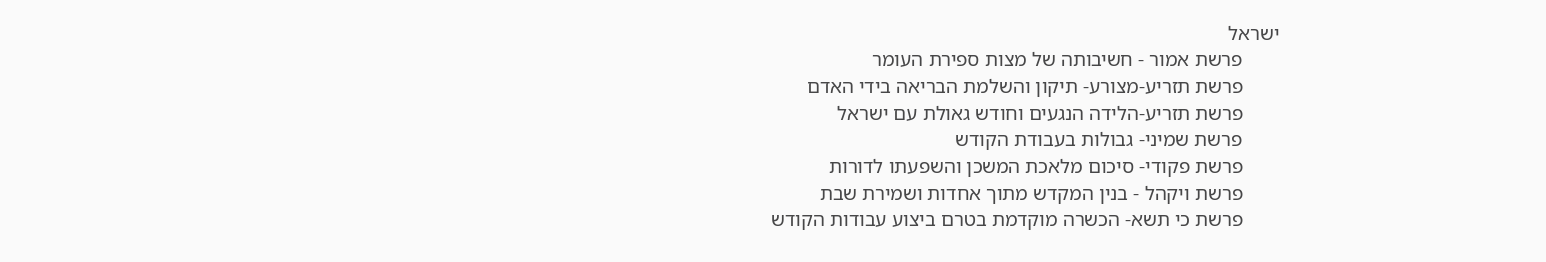ישראל
       פרשת אמור - חשיבותה של מצות ספירת העומר
       פרשת תזריע-מצורע- תיקון והשלמת הבריאה בידי האדם
       פרשת תזריע-הלידה הנגעים וחודש גאולת עם ישראל
       פרשת שמיני- גבולות בעבודת הקודש
       פרשת פקודי- סיכום מלאכת המשכן והשפעתו לדורות
       פרשת ויקהל - בנין המקדש מתוך אחדות ושמירת שבת
       פרשת כי תשא- הכשרה מוקדמת בטרם ביצוע עבודות הקודש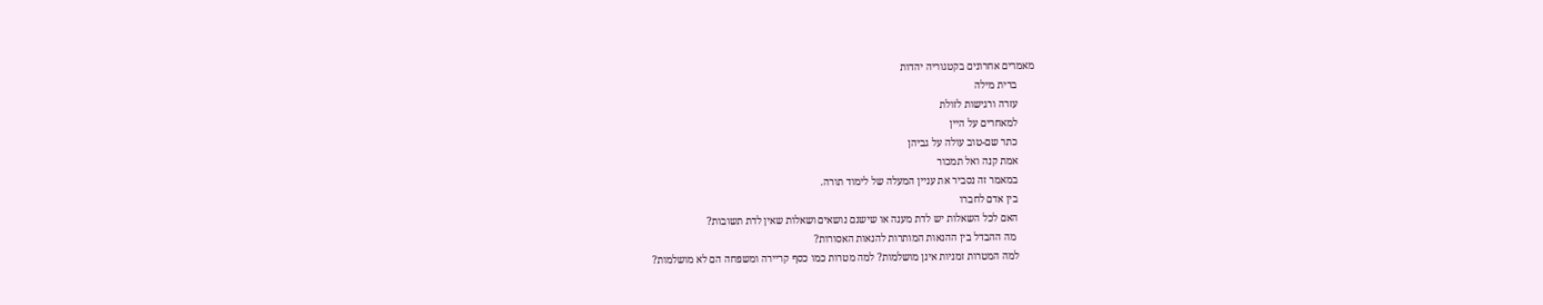מאמרים אחרונים בקטגוריה יהדות
       ברית מילה
       עזרה ורגישות לזולת
       למאחרים על היין
       כתר שם-טוב עולה על גביהן
       אמת קנה ואל תמכור
       במאמר זה נסביר את עניין המעלה של לימוד תורה.
       בין אדם לחברו
       האם לכל השאלות יש לדת מענה או שישנם נושאים ושאלות שאין לדת תשובות?
        מה ההבדל בין ההנאות המותרות להנאות האסורות?
       למה המטרות זמניות אינן מושלמות? למה מטרות כמו כסף קריירה ומשפחה הם לא מושלמות?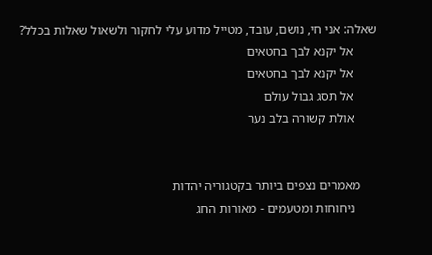שאלה: אני חי, נושם, עובד, מטייל מדוע עלי לחקור ולשאול שאלות בכלל?
       אל יקנא לבך בחטאים
       אל יקנא לבך בחטאים
       אל תסג גבול עולם
       אולת קשורה בלב נער


     מאמרים נצפים ביותר בקטגוריה יהדות
       ניחוחות ומטעמים - מאורות החג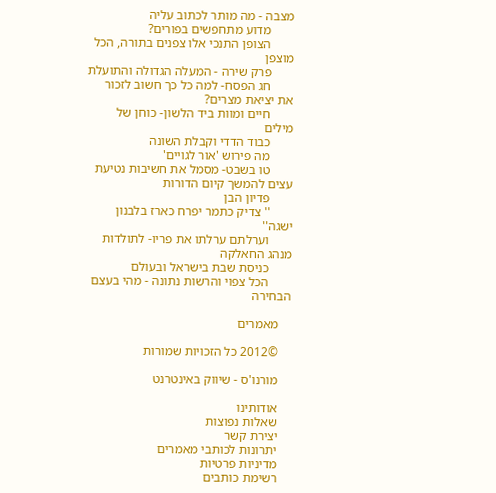מצבה - מה מותר לכתוב עליה
       מדוע מתחפשים בפורים?
       הצופן התנכי אלו צפנים בתורה, הכל מוצפן
       פרק שירה - המעלה הגדולה והתועלת
       חג הפסח- למה כל כך חשוב לזכור את יציאת מצרים?
       חיים ומוות ביד הלשון- כוחן של מילים
       כבוד הדדי וקבלת השונה
       מה פירוש 'אור לגויים'
       טו בשבט- מסמל את חשיבות נטיעת עצים להמשך קיום הדורות
       פדיון הבן
       '' צדיק כתמר יפרח כארז בלבנון ישגה''
       וערלתם ערלתו את פריו- לתולדות מנהג החאלקה
       כניסת שבת בישראל ובעולם
       הכל צפוי והרשות נתונה - מהי בעצם הבחירה

    מאמרים

    ©2012 כל הזכויות שמורות

    מורנו'ס - שיווק באינטרנט

    אודותינו
    שאלות נפוצות
    יצירת קשר
    יתרונות לכותבי מאמרים
    מדיניות פרטיות
    רשימת כותבים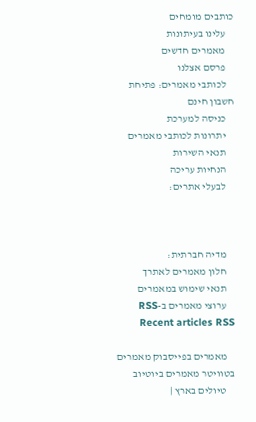כותבים מומחים
    עלינו בעיתונות
    מאמרים חדשים
    פרסם אצלנו
    לכותבי מאמרים: פתיחת חשבון חינם
    כניסה למערכת
    יתרונות לכותבי מאמרים
    תנאי השירות
    הנחיות עריכה
    לבעלי אתרים:



    מדיה חברתית:
    חלון מאמרים לאתרך
    תנאי שימוש במאמרים
    ערוצי מאמרים ב-RSS Recent articles RSS

    מאמרים בפייסבוק מאמרים בטוויטר מאמרים ביוטיוב
    טיולים בארץ |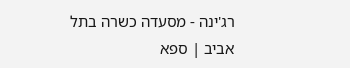רג'ינה - מסעדה כשרה בתל אביב | ספא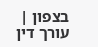בצפון | עורך דין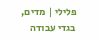פלילי | מדים, בגדי עבודה